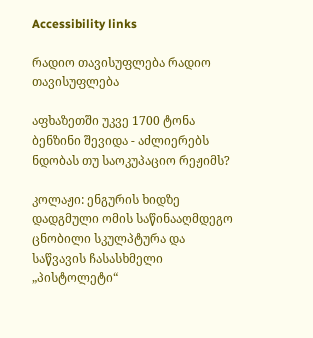Accessibility links

რადიო თავისუფლება რადიო თავისუფლება

აფხაზეთში უკვე 1700 ტონა ბენზინი შევიდა - აძლიერებს ნდობას თუ საოკუპაციო რეჟიმს?

კოლაჟი: ენგურის ხიდზე დადგმული ომის საწინააღმდეგო ცნობილი სკულპტურა და საწვავის ჩასასხმელი „პისტოლეტი“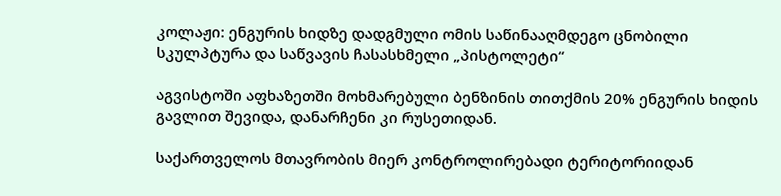კოლაჟი: ენგურის ხიდზე დადგმული ომის საწინააღმდეგო ცნობილი სკულპტურა და საწვავის ჩასასხმელი „პისტოლეტი“

აგვისტოში აფხაზეთში მოხმარებული ბენზინის თითქმის 20% ენგურის ხიდის გავლით შევიდა, დანარჩენი კი რუსეთიდან.

საქართველოს მთავრობის მიერ კონტროლირებადი ტერიტორიიდან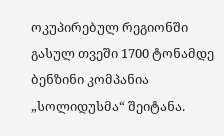ოკუპირებულ რეგიონში გასულ თვეში 1700 ტონამდე ბენზინი კომპანია „სოლიდუსმა“ შეიტანა.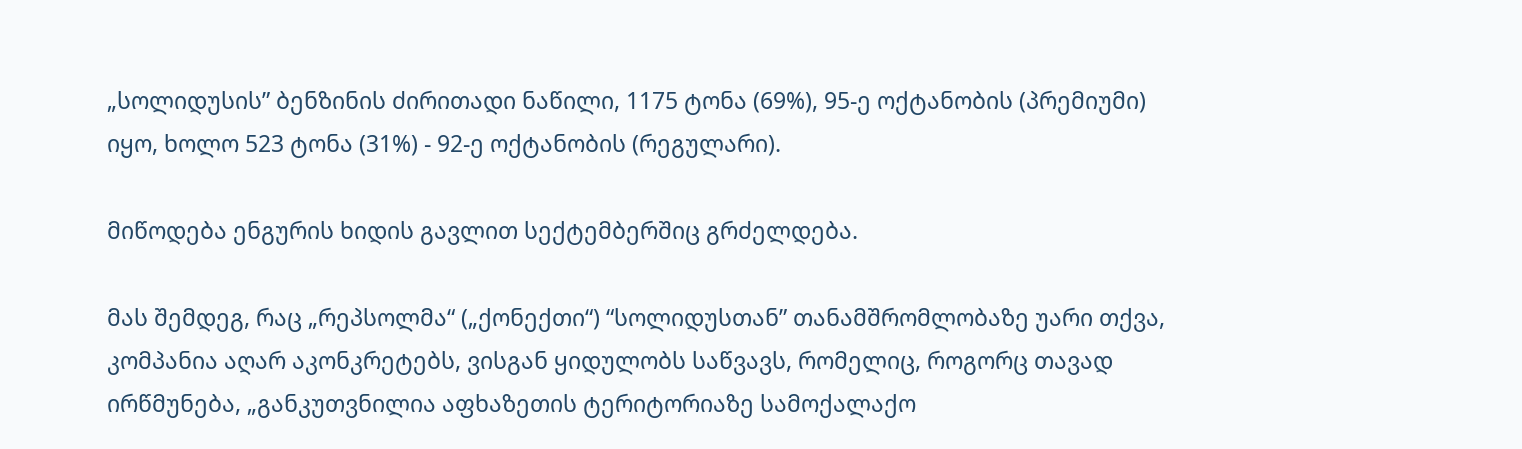„სოლიდუსის” ბენზინის ძირითადი ნაწილი, 1175 ტონა (69%), 95-ე ოქტანობის (პრემიუმი) იყო, ხოლო 523 ტონა (31%) - 92-ე ოქტანობის (რეგულარი).

მიწოდება ენგურის ხიდის გავლით სექტემბერშიც გრძელდება.

მას შემდეგ, რაც „რეპსოლმა“ („ქონექთი“) “სოლიდუსთან” თანამშრომლობაზე უარი თქვა, კომპანია აღარ აკონკრეტებს, ვისგან ყიდულობს საწვავს, რომელიც, როგორც თავად ირწმუნება, „განკუთვნილია აფხაზეთის ტერიტორიაზე სამოქალაქო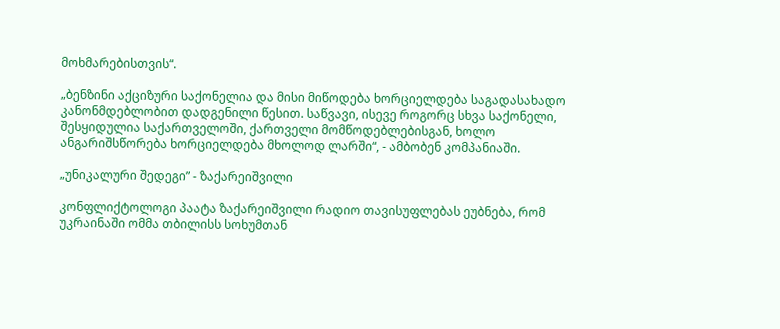მოხმარებისთვის“.

„ბენზინი აქციზური საქონელია და მისი მიწოდება ხორციელდება საგადასახადო კანონმდებლობით დადგენილი წესით. საწვავი, ისევე როგორც სხვა საქონელი, შესყიდულია საქართველოში, ქართველი მომწოდებლებისგან, ხოლო ანგარიშსწორება ხორციელდება მხოლოდ ლარში“, - ამბობენ კომპანიაში.

„უნიკალური შედეგი” - ზაქარეიშვილი

კონფლიქტოლოგი პაატა ზაქარეიშვილი რადიო თავისუფლებას ეუბნება, რომ უკრაინაში ომმა თბილისს სოხუმთან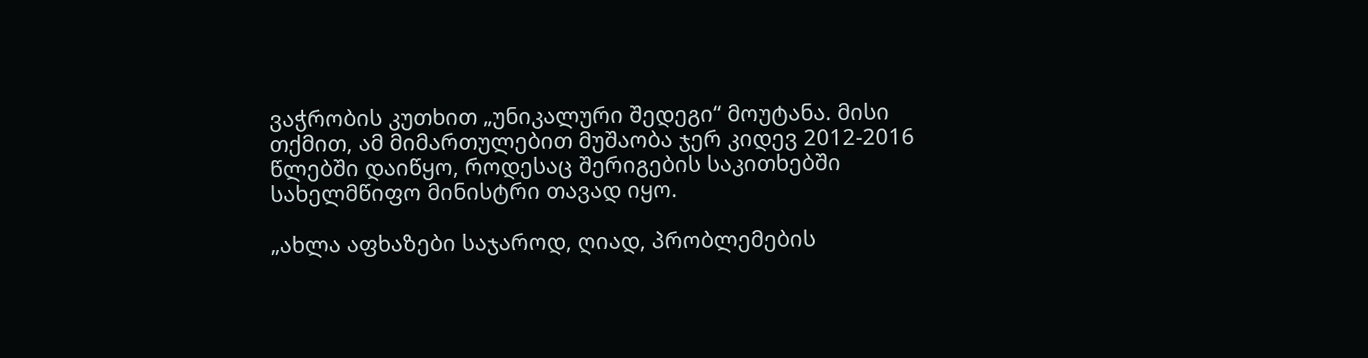ვაჭრობის კუთხით „უნიკალური შედეგი“ მოუტანა. მისი თქმით, ამ მიმართულებით მუშაობა ჯერ კიდევ 2012-2016 წლებში დაიწყო, როდესაც შერიგების საკითხებში სახელმწიფო მინისტრი თავად იყო.

„ახლა აფხაზები საჯაროდ, ღიად, პრობლემების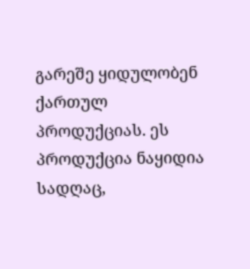გარეშე ყიდულობენ ქართულ პროდუქციას. ეს პროდუქცია ნაყიდია სადღაც,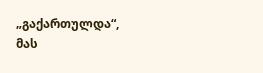„გაქართულდა“, მას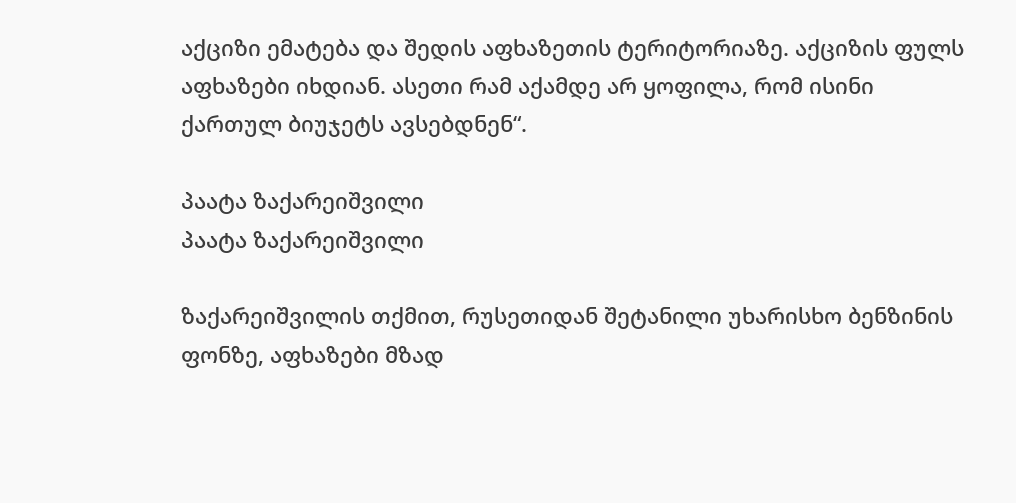აქციზი ემატება და შედის აფხაზეთის ტერიტორიაზე. აქციზის ფულს აფხაზები იხდიან. ასეთი რამ აქამდე არ ყოფილა, რომ ისინი ქართულ ბიუჯეტს ავსებდნენ“.

პაატა ზაქარეიშვილი
პაატა ზაქარეიშვილი

ზაქარეიშვილის თქმით, რუსეთიდან შეტანილი უხარისხო ბენზინის ფონზე, აფხაზები მზად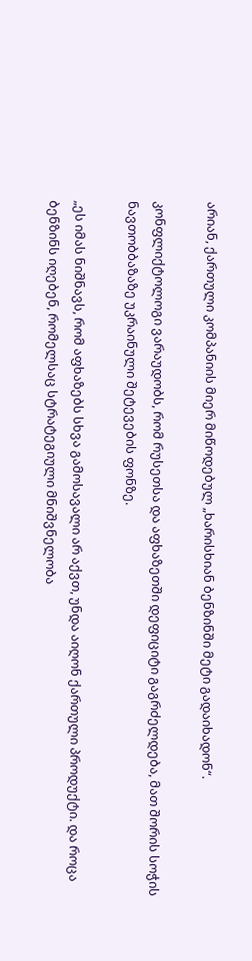არიან, ქართული კომპანიის მიერ მიწოდებულ „ხარისხიან ბენზინში მეტი გადაიხადონ“.

კონფლიქტოლოგი ვარაუდობს, რომ რუსეთსა და აფხაზეთში დეფიციტი გაგრძელდება, მათ შორის სოჭის ნავთობბაზაზე უკრაინული შეტევების ფონზე.

„ეს იმას ნიშნავს, რომ აფხაზებს სხვა გამოსავალი არ აქვთ, უნდა აიღონ ქართული პროდუქტი. და როცა ბენზინს იღებენ, რომელსაც სტრატეგიული მნიშვნელობა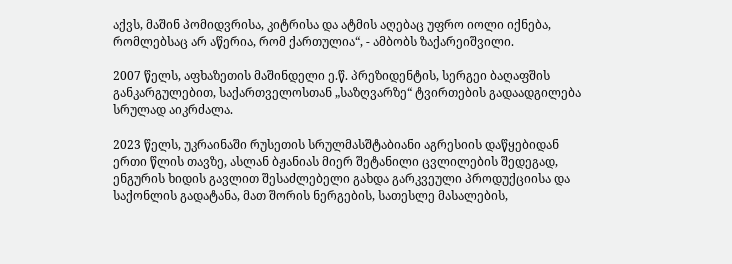აქვს, მაშინ პომიდვრისა, კიტრისა და ატმის აღებაც უფრო იოლი იქნება, რომლებსაც არ აწერია, რომ ქართულია“, - ამბობს ზაქარეიშვილი.

2007 წელს, აფხაზეთის მაშინდელი ე.წ. პრეზიდენტის, სერგეი ბაღაფშის განკარგულებით, საქართველოსთან „საზღვარზე“ ტვირთების გადაადგილება სრულად აიკრძალა.

2023 წელს, უკრაინაში რუსეთის სრულმასშტაბიანი აგრესიის დაწყებიდან ერთი წლის თავზე, ასლან ბჟანიას მიერ შეტანილი ცვლილების შედეგად, ენგურის ხიდის გავლით შესაძლებელი გახდა გარკვეული პროდუქციისა და საქონლის გადატანა, მათ შორის ნერგების, სათესლე მასალების,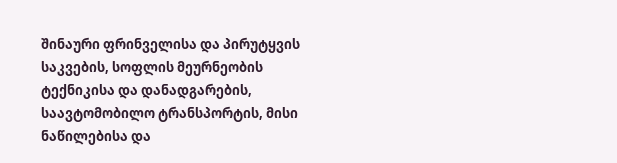შინაური ფრინველისა და პირუტყვის საკვების, სოფლის მეურნეობის ტექნიკისა და დანადგარების, საავტომობილო ტრანსპორტის, მისი ნაწილებისა და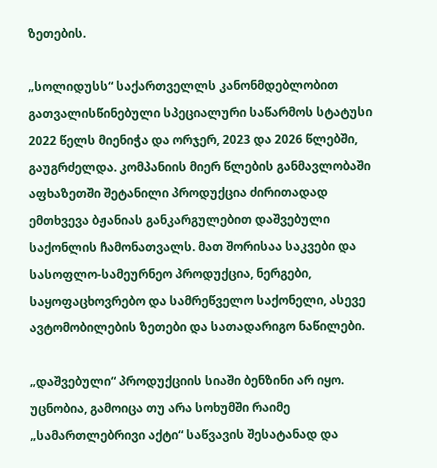ზეთების.

„სოლიდუსს“ საქართველლს კანონმდებლობით გათვალისწინებული სპეციალური საწარმოს სტატუსი 2022 წელს მიენიჭა და ორჯერ, 2023 და 2026 წლებში, გაუგრძელდა. კომპანიის მიერ წლების განმავლობაში აფხაზეთში შეტანილი პროდუქცია ძირითადად ემთხვევა ბჟანიას განკარგულებით დაშვებული საქონლის ჩამონათვალს. მათ შორისაა საკვები და სასოფლო-სამეურნეო პროდუქცია, ნერგები, საყოფაცხოვრებო და სამრეწველო საქონელი, ასევე ავტომობილების ზეთები და სათადარიგო ნაწილები.

„დაშვებული“ პროდუქციის სიაში ბენზინი არ იყო. უცნობია, გამოიცა თუ არა სოხუმში რაიმე „სამართლებრივი აქტი“ საწვავის შესატანად და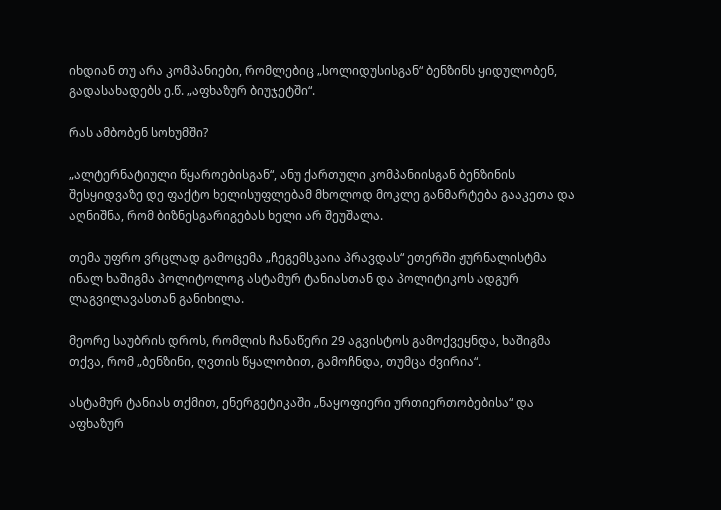იხდიან თუ არა კომპანიები, რომლებიც „სოლიდუსისგან“ ბენზინს ყიდულობენ, გადასახადებს ე.წ. „აფხაზურ ბიუჯეტში“.

რას ამბობენ სოხუმში?

„ალტერნატიული წყაროებისგან“, ანუ ქართული კომპანიისგან ბენზინის შესყიდვაზე დე ფაქტო ხელისუფლებამ მხოლოდ მოკლე განმარტება გააკეთა და აღნიშნა, რომ ბიზნესგარიგებას ხელი არ შეუშალა.

თემა უფრო ვრცლად გამოცემა „ჩეგემსკაია პრავდას“ ეთერში ჟურნალისტმა ინალ ხაშიგმა პოლიტოლოგ ასტამურ ტანიასთან და პოლიტიკოს ადგურ ლაგვილავასთან განიხილა.

მეორე საუბრის დროს, რომლის ჩანაწერი 29 აგვისტოს გამოქვეყნდა, ხაშიგმა თქვა, რომ „ბენზინი, ღვთის წყალობით, გამოჩნდა, თუმცა ძვირია“.

ასტამურ ტანიას თქმით, ენერგეტიკაში „ნაყოფიერი ურთიერთობებისა“ და აფხაზურ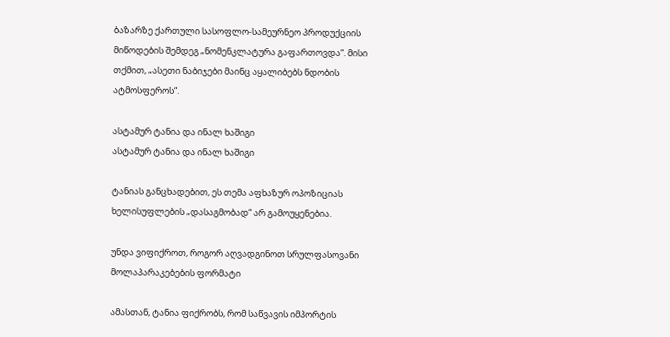ბაზარზე ქართული სასოფლო-სამეურნეო პროდუქციის მიწოდების შემდეგ „ნომენკლატურა გაფართოვდა“. მისი თქმით, „ასეთი ნაბიჯები მაინც აყალიბებს ნდობის ატმოსფეროს“.

ასტამურ ტანია და ინალ ხაშიგი
ასტამურ ტანია და ინალ ხაშიგი

ტანიას განცხადებით, ეს თემა აფხაზურ ოპოზიციას ხელისუფლების „დასაგმობად“ არ გამოუყენებია.

უნდა ვიფიქროთ, როგორ აღვადგინოთ სრულფასოვანი მოლაპარაკებების ფორმატი

ამასთან, ტანია ფიქრობს, რომ საწვავის იმპორტის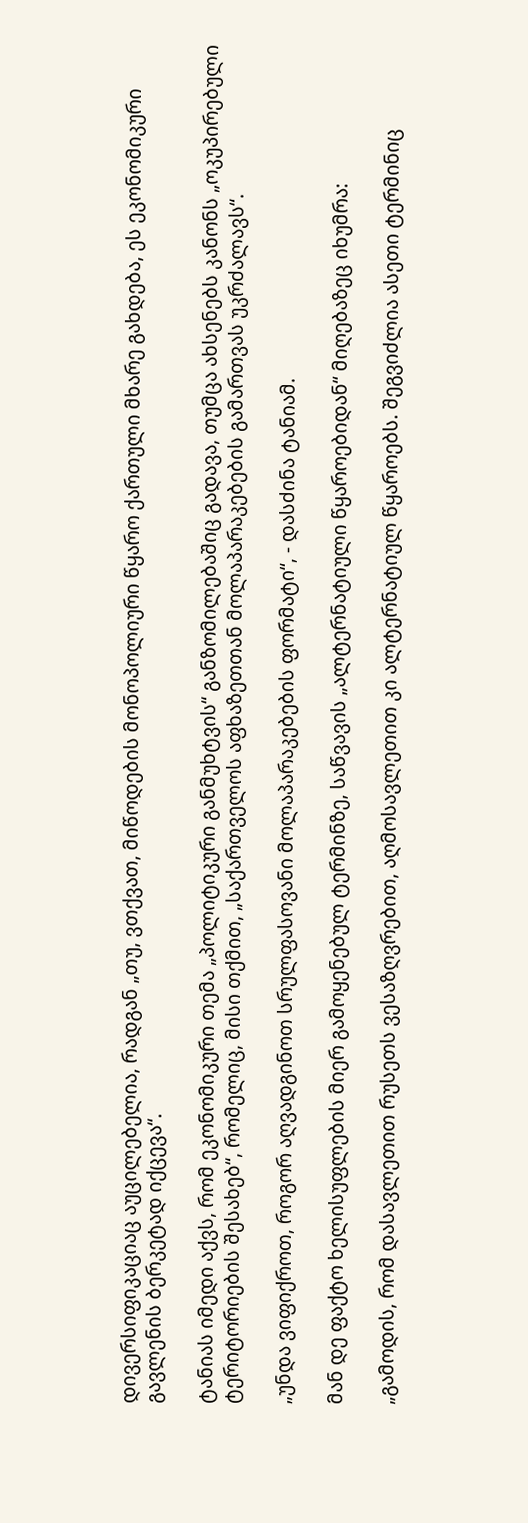დივერსიფიკაციაც აუცილებელია, რადგან „თუ, ვთქვათ, მიწოდების მონოპოლიური წყარო ქართული მხარე გახდება, ეს ეკონომიკური გავლენის ბერკეტად იქცევა“.

ტანიას იმედი აქვს, რომ ეკონომიკური თემა „პოლიტიკური განმუხტვის“ განზომილებაშიც გადავა, თუმცა ახსენებს კანონს „ოკუპირებული ტერიტორიების შესახებ“, რომელიც, მისი თქმით, „საქართველოს აფხაზეთთან მოლაპარაკებების გამართვას უკრძალავს“.

„უნდა ვიფიქროთ, როგორ აღვადგინოთ სრულფასოვანი მოლაპარაკებების ფორმატი“, - დასძინა ტანიამ.

მან დე ფაქტო ხელისუფლების მიერ გამოყენებულ ტერმინზე, საწვავის „ალტერნატიული წყაროებიდან“ მიღებაზეც იხუმრა:

„გამოდის, რომ დასავლეთით რუსეთს ვესაზღვრებით, აღმოსავლეთით კი ალტერნატიულ წყაროებს. შეგვიძლია ასეთი ტერმინიც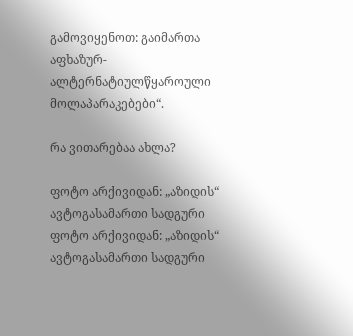გამოვიყენოთ: გაიმართა აფხაზურ-ალტერნატიულწყაროული მოლაპარაკებები“.

რა ვითარებაა ახლა?

ფოტო არქივიდან: „აზიდის“ ავტოგასამართი სადგური
ფოტო არქივიდან: „აზიდის“ ავტოგასამართი სადგური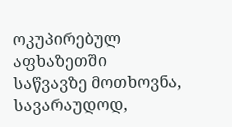ოკუპირებულ აფხაზეთში საწვავზე მოთხოვნა, სავარაუდოდ,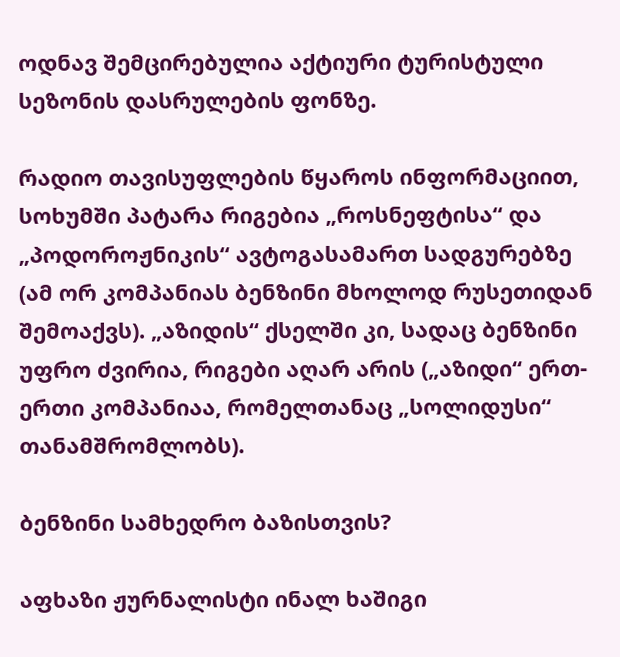ოდნავ შემცირებულია აქტიური ტურისტული სეზონის დასრულების ფონზე.

რადიო თავისუფლების წყაროს ინფორმაციით, სოხუმში პატარა რიგებია „როსნეფტისა“ და „პოდოროჟნიკის“ ავტოგასამართ სადგურებზე (ამ ორ კომპანიას ბენზინი მხოლოდ რუსეთიდან შემოაქვს). „აზიდის“ ქსელში კი, სადაც ბენზინი უფრო ძვირია, რიგები აღარ არის („აზიდი“ ერთ-ერთი კომპანიაა, რომელთანაც „სოლიდუსი“ თანამშრომლობს).

ბენზინი სამხედრო ბაზისთვის?

აფხაზი ჟურნალისტი ინალ ხაშიგი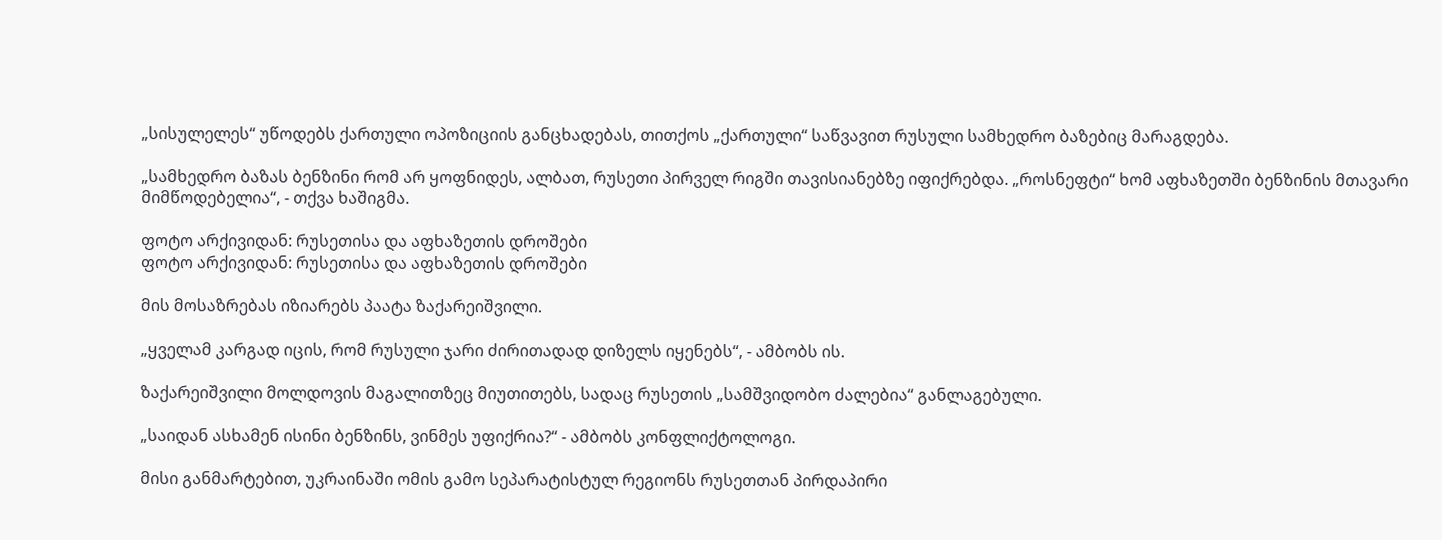„სისულელეს“ უწოდებს ქართული ოპოზიციის განცხადებას, თითქოს „ქართული“ საწვავით რუსული სამხედრო ბაზებიც მარაგდება.

„სამხედრო ბაზას ბენზინი რომ არ ყოფნიდეს, ალბათ, რუსეთი პირველ რიგში თავისიანებზე იფიქრებდა. „როსნეფტი“ ხომ აფხაზეთში ბენზინის მთავარი მიმწოდებელია“, - თქვა ხაშიგმა.

ფოტო არქივიდან: რუსეთისა და აფხაზეთის დროშები
ფოტო არქივიდან: რუსეთისა და აფხაზეთის დროშები

მის მოსაზრებას იზიარებს პაატა ზაქარეიშვილი.

„ყველამ კარგად იცის, რომ რუსული ჯარი ძირითადად დიზელს იყენებს“, - ამბობს ის.

ზაქარეიშვილი მოლდოვის მაგალითზეც მიუთითებს, სადაც რუსეთის „სამშვიდობო ძალებია“ განლაგებული.

„საიდან ასხამენ ისინი ბენზინს, ვინმეს უფიქრია?“ - ამბობს კონფლიქტოლოგი.

მისი განმარტებით, უკრაინაში ომის გამო სეპარატისტულ რეგიონს რუსეთთან პირდაპირი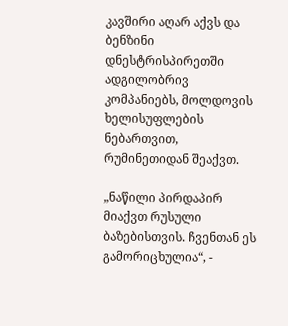კავშირი აღარ აქვს და ბენზინი დნესტრისპირეთში ადგილობრივ კომპანიებს, მოლდოვის ხელისუფლების ნებართვით, რუმინეთიდან შეაქვთ.

„ნაწილი პირდაპირ მიაქვთ რუსული ბაზებისთვის. ჩვენთან ეს გამორიცხულია“, -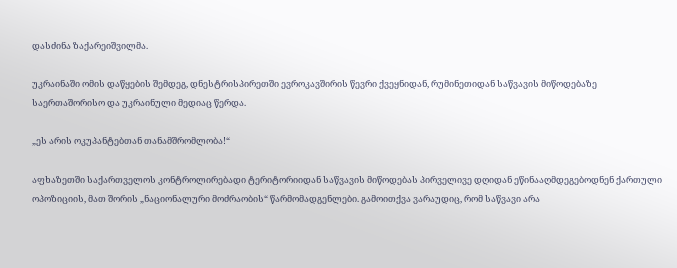დასძინა ზაქარეიშვილმა.

უკრაინაში ომის დაწყების შემდეგ, დნესტრისპირეთში ევროკავშირის წევრი ქვეყნიდან, რუმინეთიდან საწვავის მიწოდებაზე საერთაშორისო და უკრაინული მედიაც წერდა.

„ეს არის ოკუპანტებთან თანამშრომლობა!“

აფხაზეთში საქართველოს კონტროლირებადი ტერიტორიიდან საწვავის მიწოდებას პირველივე დღიდან ეწინააღმდეგებოდნენ ქართული ოპოზიციის, მათ შორის „ნაციონალური მოძრაობის“ წარმომადგენლები. გამოითქვა ვარაუდიც, რომ საწვავი არა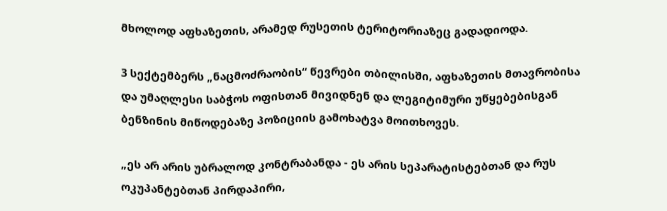მხოლოდ აფხაზეთის, არამედ რუსეთის ტერიტორიაზეც გადადიოდა.

3 სექტემბერს „ნაცმოძრაობის“ წევრები თბილისში, აფხაზეთის მთავრობისა და უმაღლესი საბჭოს ოფისთან მივიდნენ და ლეგიტიმური უწყებებისგან ბენზინის მიწოდებაზე პოზიციის გამოხატვა მოითხოვეს.

„ეს არ არის უბრალოდ კონტრაბანდა - ეს არის სეპარატისტებთან და რუს ოკუპანტებთან პირდაპირი,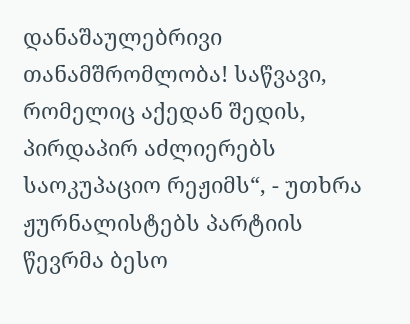დანაშაულებრივი თანამშრომლობა! საწვავი, რომელიც აქედან შედის, პირდაპირ აძლიერებს საოკუპაციო რეჟიმს“, - უთხრა ჟურნალისტებს პარტიის წევრმა ბესო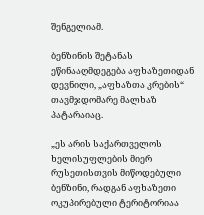შენგელიამ.

ბენზინის შეტანას ეწინააღმდეგება აფხაზეთიდან დევნილი, „აფხაზთა კრების“ თავმჯდომარე მალხაზ პატარაიაც.

„ეს არის საქართველოს ხელისუფლების მიერ რუსეთისთვის მიწოდებული ბენზინი, რადგან აფხაზეთი ოკუპირებული ტერიტორიაა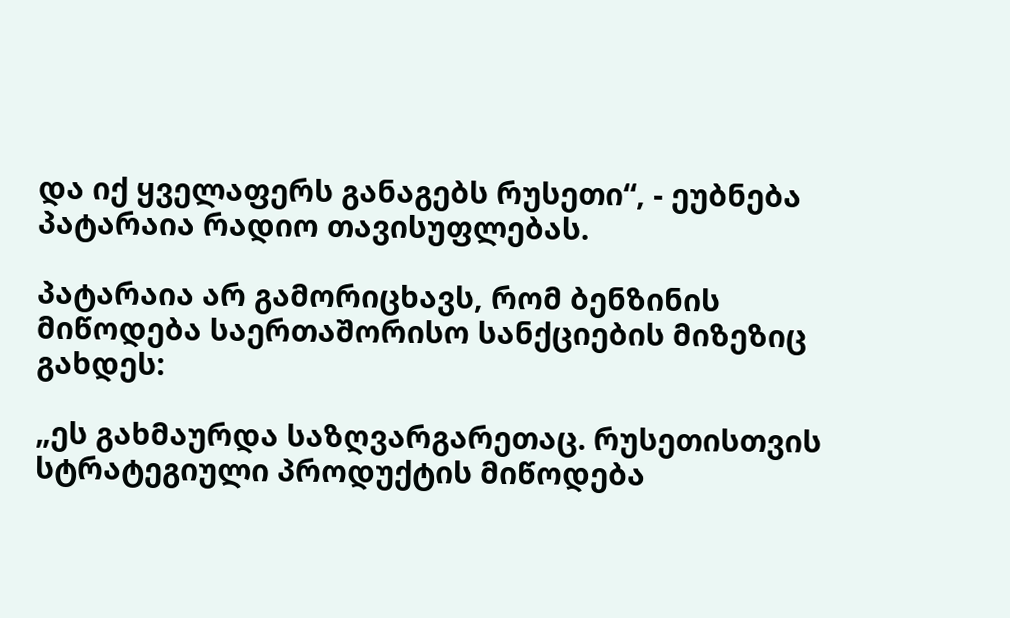და იქ ყველაფერს განაგებს რუსეთი“, - ეუბნება პატარაია რადიო თავისუფლებას.

პატარაია არ გამორიცხავს, რომ ბენზინის მიწოდება საერთაშორისო სანქციების მიზეზიც გახდეს:

„ეს გახმაურდა საზღვარგარეთაც. რუსეთისთვის სტრატეგიული პროდუქტის მიწოდება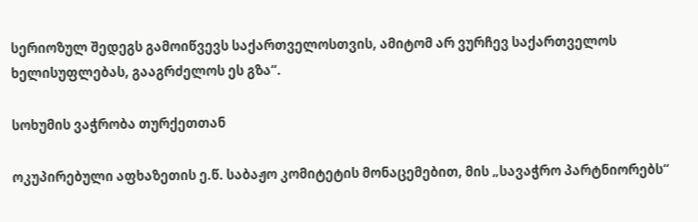სერიოზულ შედეგს გამოიწვევს საქართველოსთვის, ამიტომ არ ვურჩევ საქართველოს ხელისუფლებას, გააგრძელოს ეს გზა“.

სოხუმის ვაჭრობა თურქეთთან

ოკუპირებული აფხაზეთის ე.წ. საბაჟო კომიტეტის მონაცემებით, მის „სავაჭრო პარტნიორებს“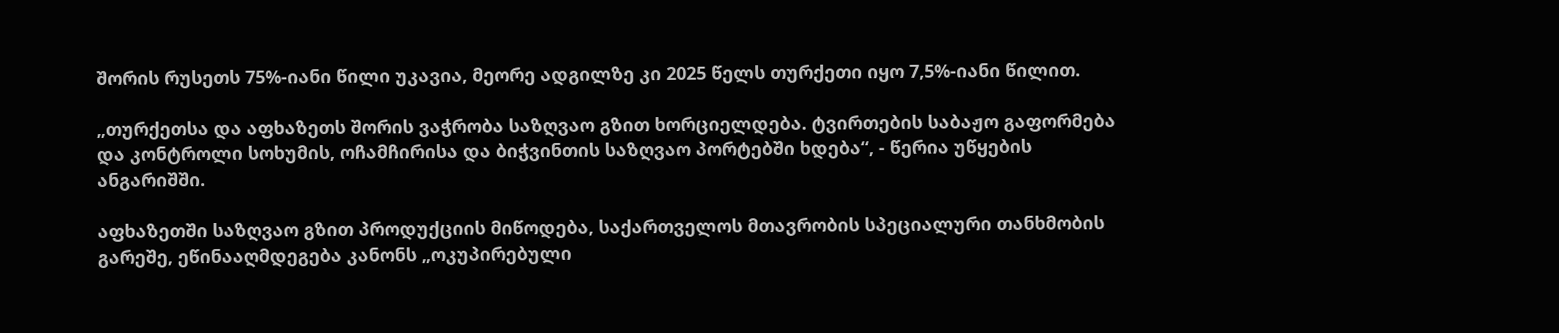შორის რუსეთს 75%-იანი წილი უკავია, მეორე ადგილზე კი 2025 წელს თურქეთი იყო 7,5%-იანი წილით.

„თურქეთსა და აფხაზეთს შორის ვაჭრობა საზღვაო გზით ხორციელდება. ტვირთების საბაჟო გაფორმება და კონტროლი სოხუმის, ოჩამჩირისა და ბიჭვინთის საზღვაო პორტებში ხდება“, - წერია უწყების ანგარიშში.

აფხაზეთში საზღვაო გზით პროდუქციის მიწოდება, საქართველოს მთავრობის სპეციალური თანხმობის გარეშე, ეწინააღმდეგება კანონს „ოკუპირებული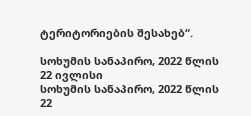ტერიტორიების შესახებ“.

სოხუმის სანაპირო, 2022 წლის 22 ივლისი
სოხუმის სანაპირო, 2022 წლის 22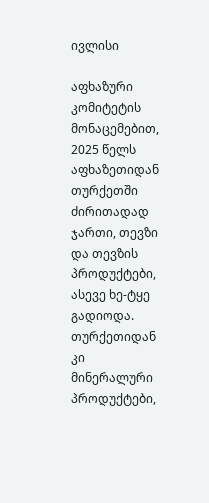ივლისი

აფხაზური კომიტეტის მონაცემებით, 2025 წელს აფხაზეთიდან თურქეთში ძირითადად ჯართი, თევზი და თევზის პროდუქტები, ასევე ხე-ტყე გადიოდა. თურქეთიდან კი მინერალური პროდუქტები,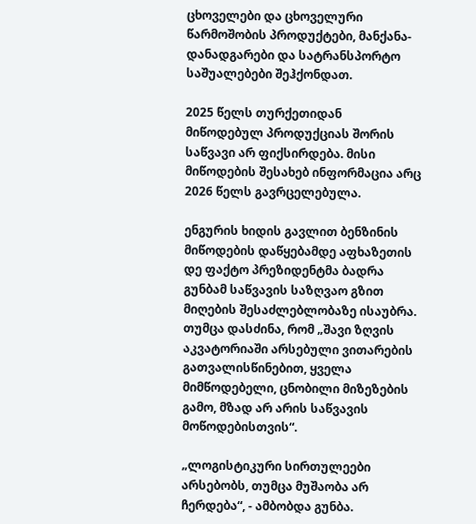ცხოველები და ცხოველური წარმოშობის პროდუქტები, მანქანა-დანადგარები და სატრანსპორტო საშუალებები შეჰქონდათ.

2025 წელს თურქეთიდან მიწოდებულ პროდუქციას შორის საწვავი არ ფიქსირდება. მისი მიწოდების შესახებ ინფორმაცია არც 2026 წელს გავრცელებულა.

ენგურის ხიდის გავლით ბენზინის მიწოდების დაწყებამდე აფხაზეთის დე ფაქტო პრეზიდენტმა ბადრა გუნბამ საწვავის საზღვაო გზით მიღების შესაძლებლობაზე ისაუბრა. თუმცა დასძინა, რომ „შავი ზღვის აკვატორიაში არსებული ვითარების გათვალისწინებით, ყველა მიმწოდებელი, ცნობილი მიზეზების გამო, მზად არ არის საწვავის მოწოდებისთვის“.

„ლოგისტიკური სირთულეები არსებობს, თუმცა მუშაობა არ ჩერდება“, - ამბობდა გუნბა.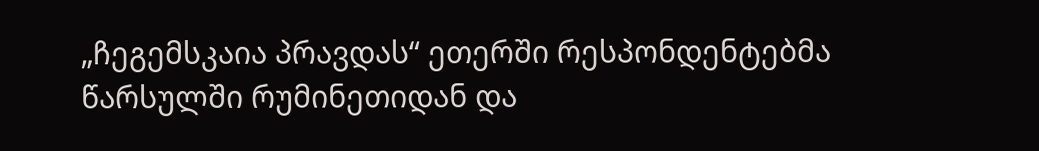„ჩეგემსკაია პრავდას“ ეთერში რესპონდენტებმა წარსულში რუმინეთიდან და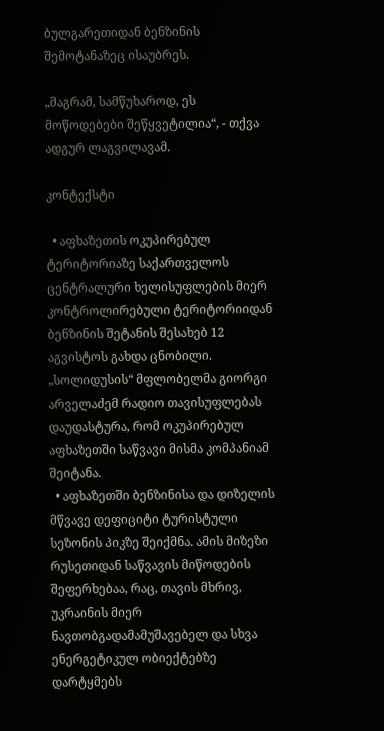ბულგარეთიდან ბენზინის შემოტანაზეც ისაუბრეს.

„მაგრამ, სამწუხაროდ, ეს მოწოდებები შეწყვეტილია“, - თქვა ადგურ ლაგვილავამ.

კონტექსტი

  • აფხაზეთის ოკუპირებულ ტერიტორიაზე საქართველოს ცენტრალური ხელისუფლების მიერ კონტროლირებული ტერიტორიიდან ბენზინის შეტანის შესახებ 12 აგვისტოს გახდა ცნობილი. „სოლიდუსის“ მფლობელმა გიორგი არველაძემ რადიო თავისუფლებას დაუდასტურა, რომ ოკუპირებულ აფხაზეთში საწვავი მისმა კომპანიამ შეიტანა.
  • აფხაზეთში ბენზინისა და დიზელის მწვავე დეფიციტი ტურისტული სეზონის პიკზე შეიქმნა. ამის მიზეზი რუსეთიდან საწვავის მიწოდების შეფერხებაა, რაც, თავის მხრივ, უკრაინის მიერ ნავთობგადამამუშავებელ და სხვა ენერგეტიკულ ობიექტებზე დარტყმებს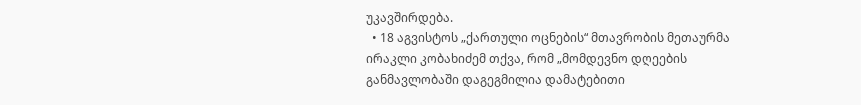უკავშირდება.
  • 18 აგვისტოს „ქართული ოცნების“ მთავრობის მეთაურმა ირაკლი კობახიძემ თქვა, რომ „მომდევნო დღეების განმავლობაში დაგეგმილია დამატებითი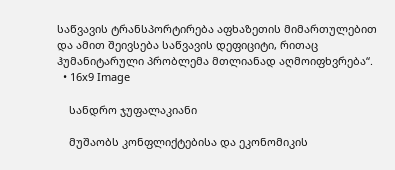საწვავის ტრანსპორტირება აფხაზეთის მიმართულებით და ამით შეივსება საწვავის დეფიციტი, რითაც ჰუმანიტარული პრობლემა მთლიანად აღმოიფხვრება“.
  • 16x9 Image

    სანდრო ჯუფალაკიანი

    მუშაობს კონფლიქტებისა და ეკონომიკის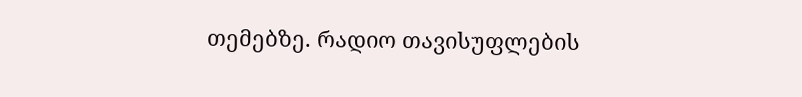თემებზე. რადიო თავისუფლების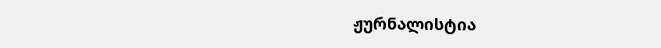ჟურნალისტია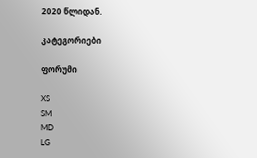2020 წლიდან.

კატეგორიები

ფორუმი

XS
SM
MD
LG